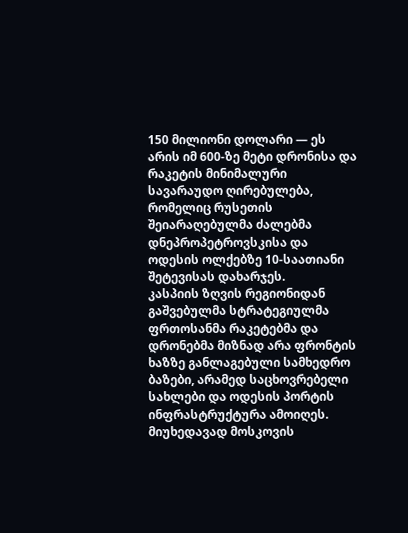150 მილიონი დოლარი — ეს არის იმ 600-ზე მეტი დრონისა და რაკეტის მინიმალური სავარაუდო ღირებულება, რომელიც რუსეთის შეიარაღებულმა ძალებმა დნეპროპეტროვსკისა და ოდესის ოლქებზე 10-საათიანი შეტევისას დახარჯეს.
კასპიის ზღვის რეგიონიდან გაშვებულმა სტრატეგიულმა ფრთოსანმა რაკეტებმა და დრონებმა მიზნად არა ფრონტის ხაზზე განლაგებული სამხედრო ბაზები, არამედ საცხოვრებელი სახლები და ოდესის პორტის ინფრასტრუქტურა ამოიღეს. მიუხედავად მოსკოვის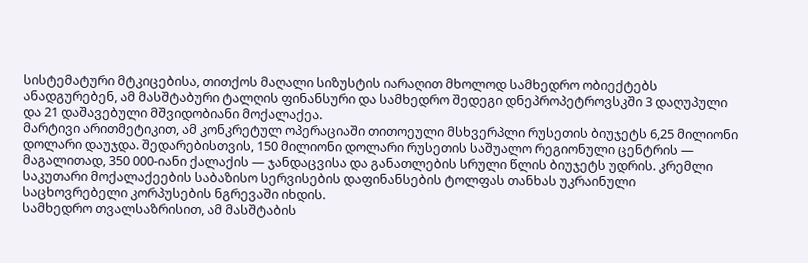სისტემატური მტკიცებისა, თითქოს მაღალი სიზუსტის იარაღით მხოლოდ სამხედრო ობიექტებს ანადგურებენ, ამ მასშტაბური ტალღის ფინანსური და სამხედრო შედეგი დნეპროპეტროვსკში 3 დაღუპული და 21 დაშავებული მშვიდობიანი მოქალაქეა.
მარტივი არითმეტიკით, ამ კონკრეტულ ოპერაციაში თითოეული მსხვერპლი რუსეთის ბიუჯეტს 6,25 მილიონი დოლარი დაუჯდა. შედარებისთვის, 150 მილიონი დოლარი რუსეთის საშუალო რეგიონული ცენტრის — მაგალითად, 350 000-იანი ქალაქის — ჯანდაცვისა და განათლების სრული წლის ბიუჯეტს უდრის. კრემლი საკუთარი მოქალაქეების საბაზისო სერვისების დაფინანსების ტოლფას თანხას უკრაინული საცხოვრებელი კორპუსების ნგრევაში იხდის.
სამხედრო თვალსაზრისით, ამ მასშტაბის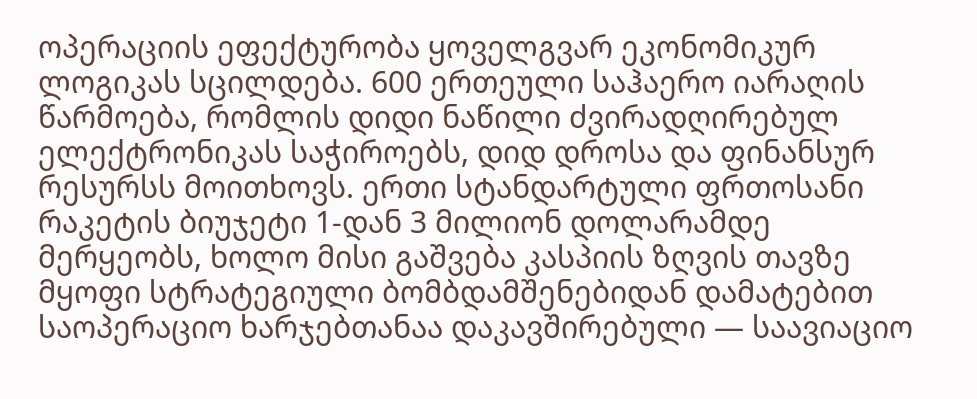ოპერაციის ეფექტურობა ყოველგვარ ეკონომიკურ ლოგიკას სცილდება. 600 ერთეული საჰაერო იარაღის წარმოება, რომლის დიდი ნაწილი ძვირადღირებულ ელექტრონიკას საჭიროებს, დიდ დროსა და ფინანსურ რესურსს მოითხოვს. ერთი სტანდარტული ფრთოსანი რაკეტის ბიუჯეტი 1-დან 3 მილიონ დოლარამდე მერყეობს, ხოლო მისი გაშვება კასპიის ზღვის თავზე მყოფი სტრატეგიული ბომბდამშენებიდან დამატებით საოპერაციო ხარჯებთანაა დაკავშირებული — საავიაციო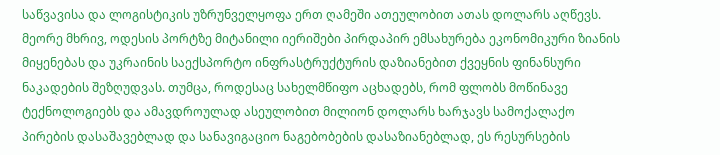საწვავისა და ლოგისტიკის უზრუნველყოფა ერთ ღამეში ათეულობით ათას დოლარს აღწევს.
მეორე მხრივ, ოდესის პორტზე მიტანილი იერიშები პირდაპირ ემსახურება ეკონომიკური ზიანის მიყენებას და უკრაინის საექსპორტო ინფრასტრუქტურის დაზიანებით ქვეყნის ფინანსური ნაკადების შეზღუდვას. თუმცა, როდესაც სახელმწიფო აცხადებს, რომ ფლობს მოწინავე ტექნოლოგიებს და ამავდროულად ასეულობით მილიონ დოლარს ხარჯავს სამოქალაქო პირების დასაშავებლად და სანავიგაციო ნაგებობების დასაზიანებლად, ეს რესურსების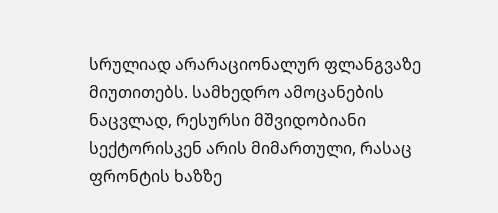სრულიად არარაციონალურ ფლანგვაზე მიუთითებს. სამხედრო ამოცანების ნაცვლად, რესურსი მშვიდობიანი სექტორისკენ არის მიმართული, რასაც ფრონტის ხაზზე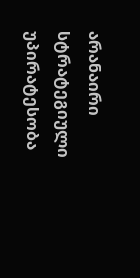არანაირი სტრატეგიული უპირატესობა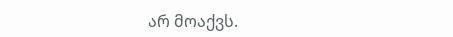არ მოაქვს.